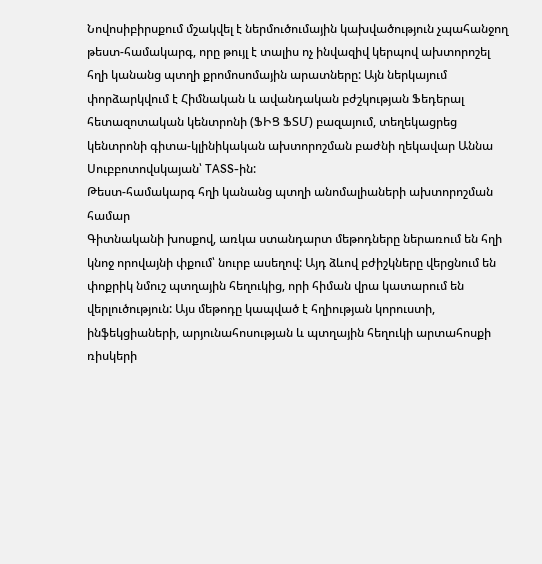Նովոսիբիրսքում մշակվել է ներմուծումային կախվածություն չպահանջող թեստ-համակարգ, որը թույլ է տալիս ոչ ինվազիվ կերպով ախտորոշել հղի կանանց պտղի քրոմոսոմային արատները: Այն ներկայում փորձարկվում է Հիմնական և ավանդական բժշկության Ֆեդերալ հետազոտական կենտրոնի (ՖԻՑ ՖՏՄ) բազայում, տեղեկացրեց կենտրոնի գիտա-կլինիկական ախտորոշման բաժնի ղեկավար Աննա Սուբբոտովսկայան՝ TASS-ին:
Թեստ-համակարգ հղի կանանց պտղի անոմալիաների ախտորոշման համար
Գիտնականի խոսքով, առկա ստանդարտ մեթոդները ներառում են հղի կնոջ որովայնի փքում՝ նուրբ ասեղով: Այդ ձևով բժիշկները վերցնում են փոքրիկ նմուշ պտղային հեղուկից, որի հիման վրա կատարում են վերլուծություն: Այս մեթոդը կապված է հղիության կորուստի, ինֆեկցիաների, արյունահոսության և պտղային հեղուկի արտահոսքի ռիսկերի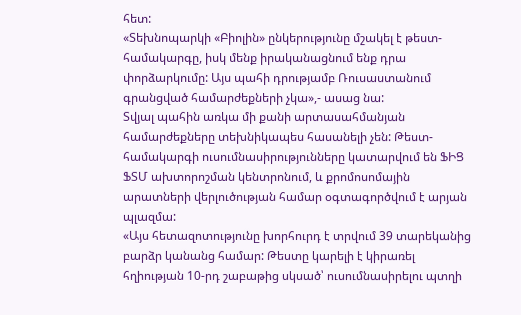հետ:
«Տեխնոպարկի «Բիոլին» ընկերությունը մշակել է թեստ-համակարգը, իսկ մենք իրականացնում ենք դրա փորձարկումը: Այս պահի դրությամբ Ռուսաստանում գրանցված համարժեքների չկա»,- ասաց նա:
Տվյալ պահին առկա մի քանի արտասահմանյան համարժեքները տեխնիկապես հասանելի չեն: Թեստ-համակարգի ուսումնասիրությունները կատարվում են ՖԻՑ ՖՏՄ ախտորոշման կենտրոնում, և քրոմոսոմային արատների վերլուծության համար օգտագործվում է արյան պլազմա:
«Այս հետազոտությունը խորհուրդ է տրվում 39 տարեկանից բարձր կանանց համար: Թեստը կարելի է կիրառել հղիության 10-րդ շաբաթից սկսած՝ ուսումնասիրելու պտղի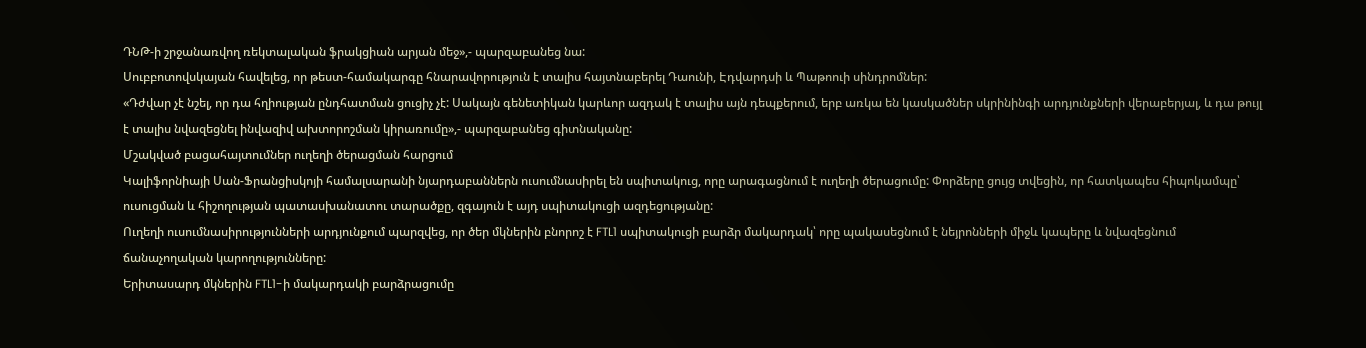ԴՆԹ-ի շրջանառվող ռեկտալական ֆրակցիան արյան մեջ»,- պարզաբանեց նա:
Սուբբոտովսկայան հավելեց, որ թեստ-համակարգը հնարավորություն է տալիս հայտնաբերել Դաունի, Էդվարդսի և Պաթոուի սինդրոմներ:
«Դժվար չէ նշել, որ դա հղիության ընդհատման ցուցիչ չէ: Սակայն գենետիկան կարևոր ազդակ է տալիս այն դեպքերում, երբ առկա են կասկածներ սկրինինգի արդյունքների վերաբերյալ, և դա թույլ է տալիս նվազեցնել ինվազիվ ախտորոշման կիրառումը»,- պարզաբանեց գիտնականը:
Մշակված բացահայտումներ ուղեղի ծերացման հարցում
Կալիֆորնիայի Սան-Ֆրանցիսկոյի համալսարանի նյարդաբաններն ուսումնասիրել են սպիտակուց, որը արագացնում է ուղեղի ծերացումը: Փորձերը ցույց տվեցին, որ հատկապես հիպոկամպը՝ ուսուցման և հիշողության պատասխանատու տարածքը, զգայուն է այդ սպիտակուցի ազդեցությանը:
Ուղեղի ուսումնասիրությունների արդյունքում պարզվեց, որ ծեր մկներին բնորոշ է FTL1 սպիտակուցի բարձր մակարդակ՝ որը պակասեցնում է նեյրոնների միջև կապերը և նվազեցնում ճանաչողական կարողությունները:
Երիտասարդ մկներին FTL1-ի մակարդակի բարձրացումը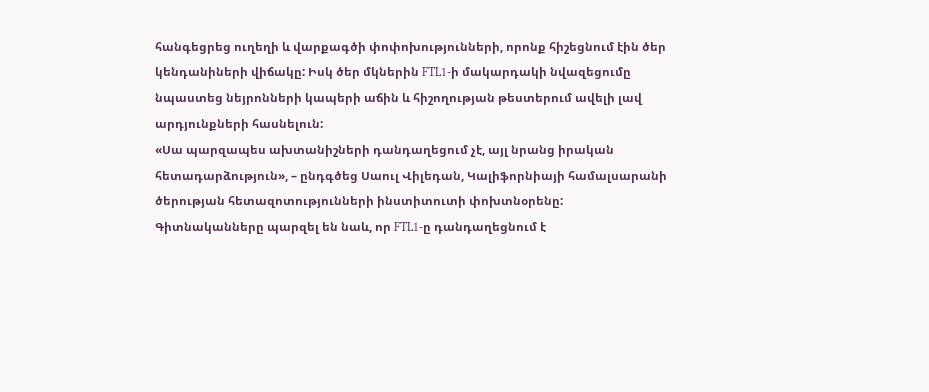հանգեցրեց ուղեղի և վարքագծի փոփոխությունների, որոնք հիշեցնում էին ծեր կենդանիների վիճակը: Իսկ ծեր մկներին FTL1-ի մակարդակի նվազեցումը նպաստեց նեյրոնների կապերի աճին և հիշողության թեստերում ավելի լավ արդյունքների հասնելուն:
«Սա պարզապես ախտանիշների դանդաղեցում չէ, այլ նրանց իրական հետադարձություն», – ընդգծեց Սաուլ Վիլեդան, Կալիֆորնիայի համալսարանի ծերության հետազոտությունների ինստիտուտի փոխտնօրենը:
Գիտնականները պարզել են նաև, որ FTL1-ը դանդաղեցնում է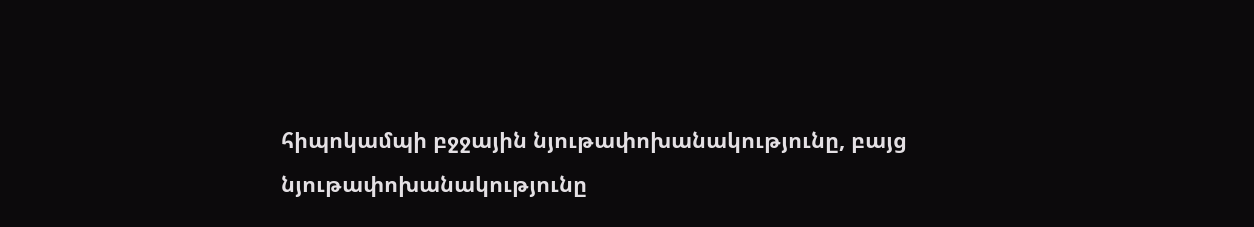հիպոկամպի բջջային նյութափոխանակությունը, բայց նյութափոխանակությունը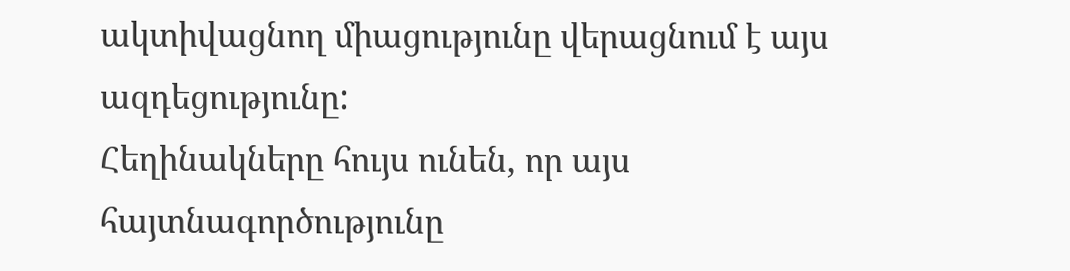ակտիվացնող միացությունը վերացնում է այս ազդեցությունը:
Հեղինակները հույս ունեն, որ այս հայտնագործությունը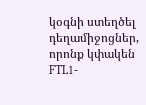կօգնի ստեղծել դեղամիջոցներ, որոնք կփակեն FTL1-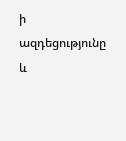ի ազդեցությունը և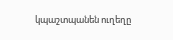կպաշտպանեն ուղեղը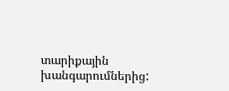տարիքային խանգարումներից: